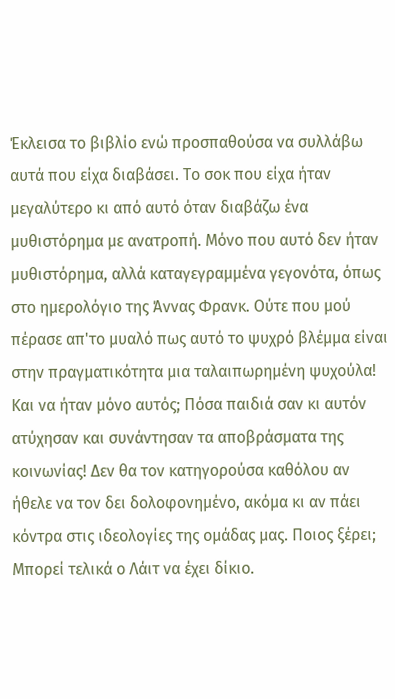Έκλεισα το βιβλίο ενώ προσπαθούσα να συλλάβω αυτά που είχα διαβάσει. Το σοκ που είχα ήταν μεγαλύτερο κι από αυτό όταν διαβάζω ένα μυθιστόρημα με ανατροπή. Μόνο που αυτό δεν ήταν μυθιστόρημα, αλλά καταγεγραμμένα γεγονότα, όπως στο ημερολόγιο της Άννας Φρανκ. Ούτε που μού πέρασε απ'το μυαλό πως αυτό το ψυχρό βλέμμα είναι στην πραγματικότητα μια ταλαιπωρημένη ψυχούλα! Και να ήταν μόνο αυτός; Πόσα παιδιά σαν κι αυτόν ατύχησαν και συνάντησαν τα αποβράσματα της κοινωνίας! Δεν θα τον κατηγορούσα καθόλου αν ήθελε να τον δει δολοφονημένο, ακόμα κι αν πάει κόντρα στις ιδεολογίες της ομάδας μας. Ποιος ξέρει; Μπορεί τελικά ο Λάιτ να έχει δίκιο.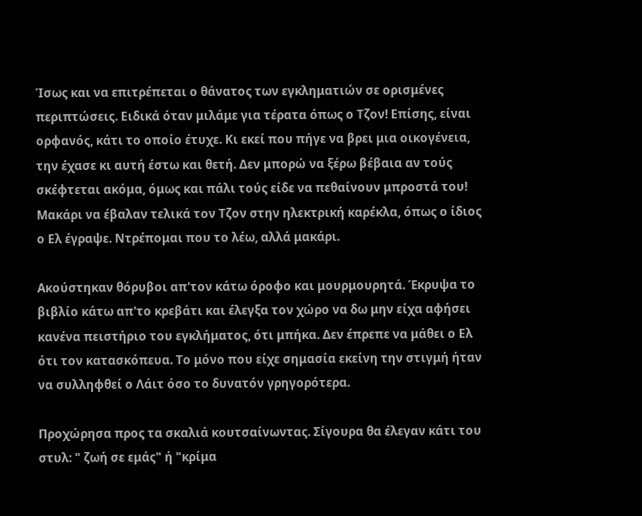Ίσως και να επιτρέπεται ο θάνατος των εγκληματιών σε ορισμένες περιπτώσεις. Ειδικά όταν μιλάμε για τέρατα όπως ο Τζον! Επίσης, είναι ορφανός, κάτι το οποίο έτυχε. Κι εκεί που πήγε να βρει μια οικογένεια, την έχασε κι αυτή έστω και θετή. Δεν μπορώ να ξέρω βέβαια αν τούς σκέφτεται ακόμα, όμως και πάλι τούς είδε να πεθαίνουν μπροστά του! Μακάρι να έβαλαν τελικά τον Τζον στην ηλεκτρική καρέκλα, όπως ο ίδιος ο Ελ έγραψε. Ντρέπομαι που το λέω, αλλά μακάρι.

Ακούστηκαν θόρυβοι απ'τον κάτω όροφο και μουρμουρητά. Έκρυψα το βιβλίο κάτω απ'το κρεβάτι και έλεγξα τον χώρο να δω μην είχα αφήσει κανένα πειστήριο του εγκλήματος, ότι μπήκα. Δεν έπρεπε να μάθει ο Ελ ότι τον κατασκόπευα. Το μόνο που είχε σημασία εκείνη την στιγμή ήταν να συλληφθεί ο Λάιτ όσο το δυνατόν γρηγορότερα.

Προχώρησα προς τα σκαλιά κουτσαίνωντας. Σίγουρα θα έλεγαν κάτι του στυλ: " ζωή σε εμάς" ή "κρίμα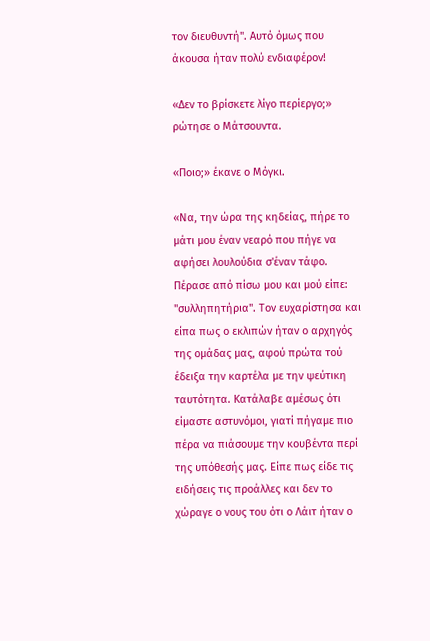τον διευθυντή". Αυτό όμως που άκουσα ήταν πολύ ενδιαφέρον!

«Δεν το βρίσκετε λίγο περίεργο;» ρώτησε ο Μάτσουντα.

«Ποιο;» έκανε ο Μόγκι.

«Να, την ώρα της κηδείας, πήρε το μάτι μου έναν νεαρό που πήγε να αφήσει λουλούδια σ'έναν τάφο. Πέρασε από πίσω μου και μού είπε: "συλληπητήρια". Τον ευχαρίστησα και είπα πως ο εκλιπών ήταν ο αρχηγός της ομάδας μας, αφού πρώτα τού έδειξα την καρτέλα με την ψεύτικη ταυτότητα. Κατάλαβε αμέσως ότι είμαστε αστυνόμοι, γιατί πήγαμε πιο πέρα να πιάσουμε την κουβέντα περί της υπόθεσής μας. Είπε πως είδε τις ειδήσεις τις προάλλες και δεν το χώραγε ο νους του ότι ο Λάιτ ήταν ο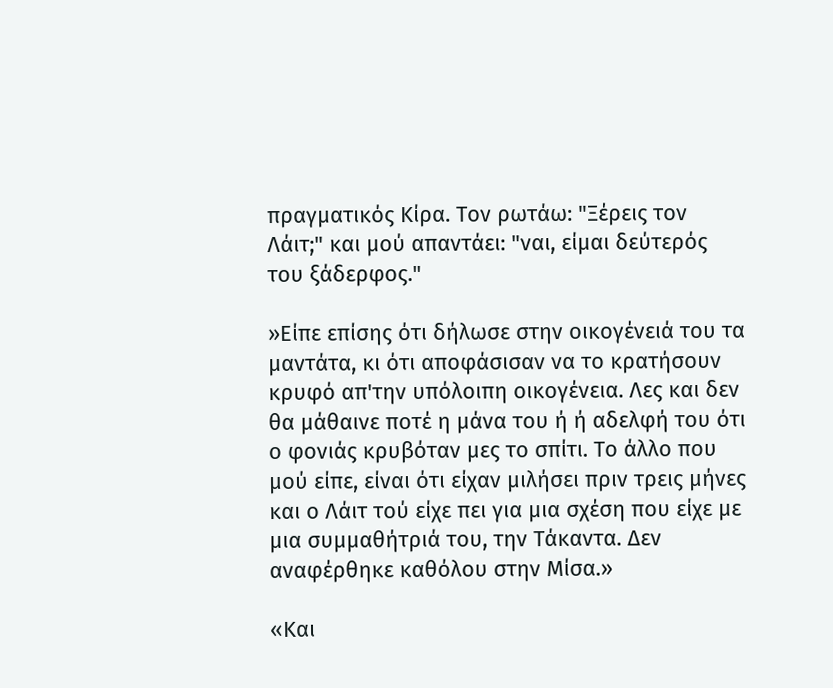πραγματικός Κίρα. Τον ρωτάω: "Ξέρεις τον Λάιτ;" και μού απαντάει: "ναι, είμαι δεύτερός του ξάδερφος."

»Είπε επίσης ότι δήλωσε στην οικογένειά του τα μαντάτα, κι ότι αποφάσισαν να το κρατήσουν κρυφό απ'την υπόλοιπη οικογένεια. Λες και δεν θα μάθαινε ποτέ η μάνα του ή ή αδελφή του ότι ο φονιάς κρυβόταν μες το σπίτι. Το άλλο που μού είπε, είναι ότι είχαν μιλήσει πριν τρεις μήνες και ο Λάιτ τού είχε πει για μια σχέση που είχε με μια συμμαθήτριά του, την Τάκαντα. Δεν αναφέρθηκε καθόλου στην Μίσα.»

«Και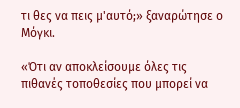τι θες να πεις μ'αυτό;» ξαναρώτησε ο Μόγκι.

«Ότι αν αποκλείσουμε όλες τις πιθανές τοποθεσίες που μπορεί να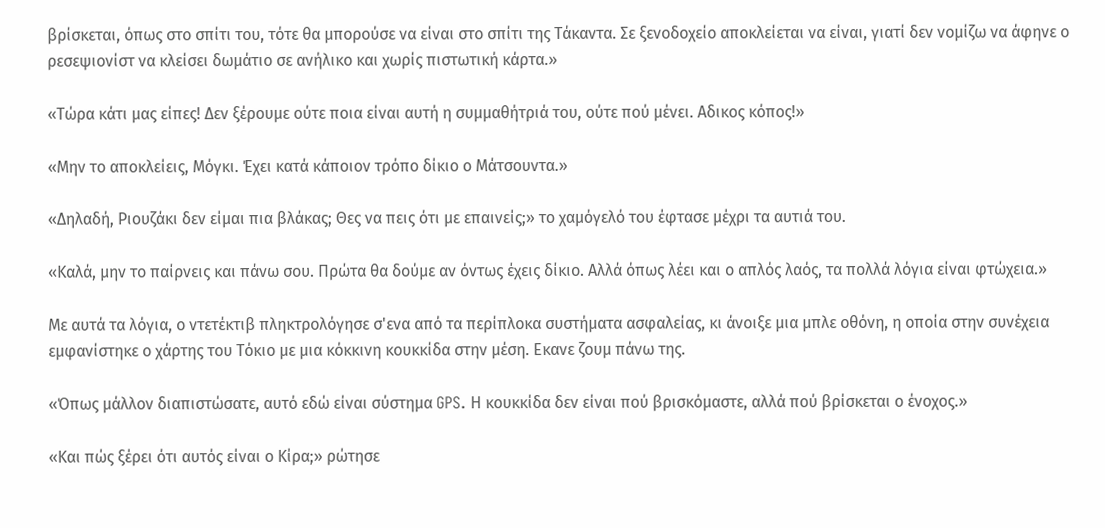βρίσκεται, όπως στο σπίτι του, τότε θα μπορούσε να είναι στο σπίτι της Τάκαντα. Σε ξενοδοχείο αποκλείεται να είναι, γιατί δεν νομίζω να άφηνε ο ρεσεψιονίστ να κλείσει δωμάτιο σε ανήλικο και χωρίς πιστωτική κάρτα.»

«Τώρα κάτι μας είπες! Δεν ξέρουμε ούτε ποια είναι αυτή η συμμαθήτριά του, ούτε πού μένει. Αδικος κόπος!»

«Μην το αποκλείεις, Μόγκι. Έχει κατά κάποιον τρόπο δίκιο ο Μάτσουντα.»

«Δηλαδή, Ριουζάκι δεν είμαι πια βλάκας; Θες να πεις ότι με επαινείς;» το χαμόγελό του έφτασε μέχρι τα αυτιά του.

«Καλά, μην το παίρνεις και πάνω σου. Πρώτα θα δούμε αν όντως έχεις δίκιο. Αλλά όπως λέει και ο απλός λαός, τα πολλά λόγια είναι φτώχεια.»

Με αυτά τα λόγια, ο ντετέκτιβ πληκτρολόγησε σ'ενα από τα περίπλοκα συστήματα ασφαλείας, κι άνοιξε μια μπλε οθόνη, η οποία στην συνέχεια εμφανίστηκε ο χάρτης του Τόκιο με μια κόκκινη κουκκίδα στην μέση. Εκανε ζουμ πάνω της.

«Όπως μάλλον διαπιστώσατε, αυτό εδώ είναι σύστημα GPS. Η κουκκίδα δεν είναι πού βρισκόμαστε, αλλά πού βρίσκεται ο ένοχος.»

«Και πώς ξέρει ότι αυτός είναι ο Κίρα;» ρώτησε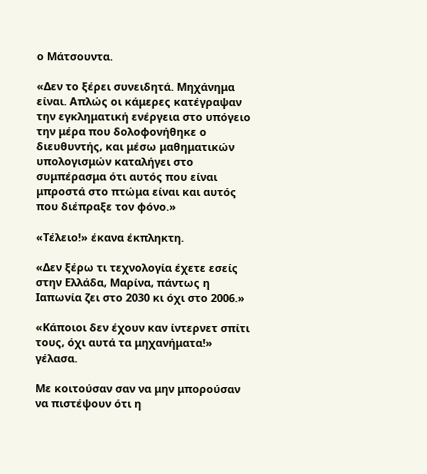ο Μάτσουντα.

«Δεν το ξέρει συνειδητά. Μηχάνημα είναι. Απλώς οι κάμερες κατέγραψαν την εγκληματική ενέργεια στο υπόγειο την μέρα που δολοφονήθηκε ο διευθυντής, και μέσω μαθηματικών υπολογισμών καταλήγει στο συμπέρασμα ότι αυτός που είναι μπροστά στο πτώμα είναι και αυτός που διέπραξε τον φόνο.»

«Τέλειο!» έκανα έκπληκτη.

«Δεν ξέρω τι τεχνολογία έχετε εσείς στην Ελλάδα, Μαρίνα, πάντως η Ιαπωνία ζει στο 2030 κι όχι στο 2006.»

«Κάποιοι δεν έχουν καν ίντερνετ σπίτι τους, όχι αυτά τα μηχανήματα!» γέλασα.

Με κοιτούσαν σαν να μην μπορούσαν να πιστέψουν ότι η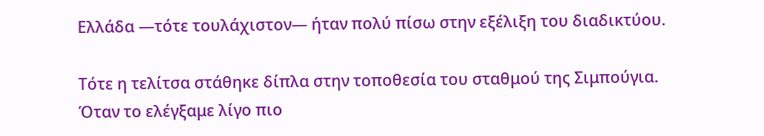Ελλάδα —τότε τουλάχιστον— ήταν πολύ πίσω στην εξέλιξη του διαδικτύου.

Τότε η τελίτσα στάθηκε δίπλα στην τοποθεσία του σταθμού της Σιμπούγια. Όταν το ελέγξαμε λίγο πιο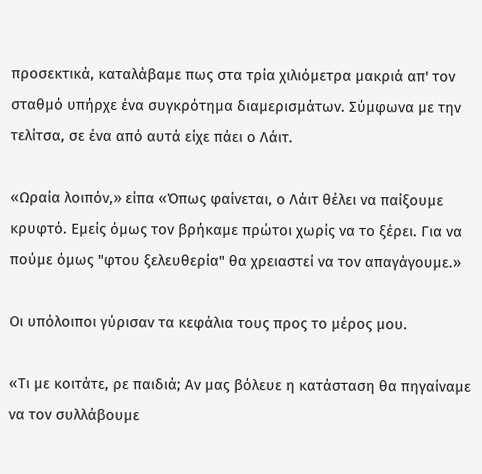προσεκτικά, καταλάβαμε πως στα τρία χιλιόμετρα μακριά απ' τον σταθμό υπήρχε ένα συγκρότημα διαμερισμάτων. Σύμφωνα με την τελίτσα, σε ένα από αυτά είχε πάει ο Λάιτ.

«Ωραία λοιπόν,» είπα «Όπως φαίνεται, ο Λάιτ θέλει να παίξουμε κρυφτό. Εμείς όμως τον βρήκαμε πρώτοι χωρίς να το ξέρει. Για να πούμε όμως "φτου ξελευθερία" θα χρειαστεί να τον απαγάγουμε.»

Οι υπόλοιποι γύρισαν τα κεφάλια τους προς το μέρος μου.

«Τι με κοιτάτε, ρε παιδιά; Αν μας βόλευε η κατάσταση θα πηγαίναμε να τον συλλάβουμε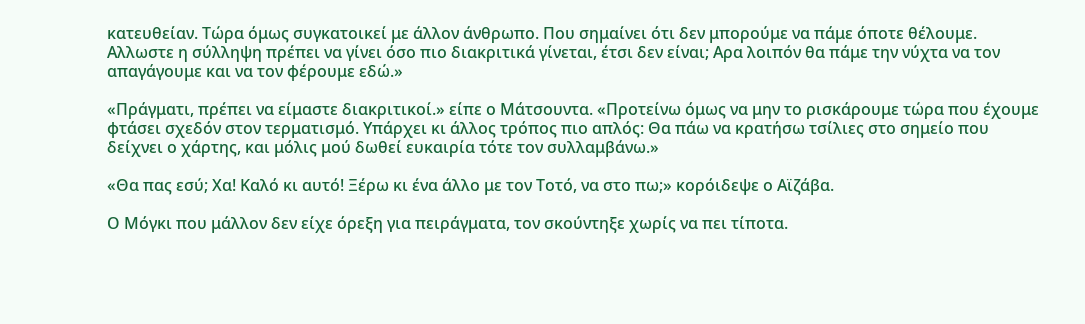κατευθείαν. Τώρα όμως συγκατοικεί με άλλον άνθρωπο. Που σημαίνει ότι δεν μπορούμε να πάμε όποτε θέλουμε. Αλλωστε η σύλληψη πρέπει να γίνει όσο πιο διακριτικά γίνεται, έτσι δεν είναι; Αρα λοιπόν θα πάμε την νύχτα να τον απαγάγουμε και να τον φέρουμε εδώ.»

«Πράγματι, πρέπει να είμαστε διακριτικοί.» είπε ο Μάτσουντα. «Προτείνω όμως να μην το ρισκάρουμε τώρα που έχουμε φτάσει σχεδόν στον τερματισμό. Υπάρχει κι άλλος τρόπος πιο απλός: Θα πάω να κρατήσω τσίλιες στο σημείο που δείχνει ο χάρτης, και μόλις μού δωθεί ευκαιρία τότε τον συλλαμβάνω.»

«Θα πας εσύ; Χα! Καλό κι αυτό! Ξέρω κι ένα άλλο με τον Τοτό, να στο πω;» κορόιδεψε ο Αϊζάβα.

Ο Μόγκι που μάλλον δεν είχε όρεξη για πειράγματα, τον σκούντηξε χωρίς να πει τίποτα.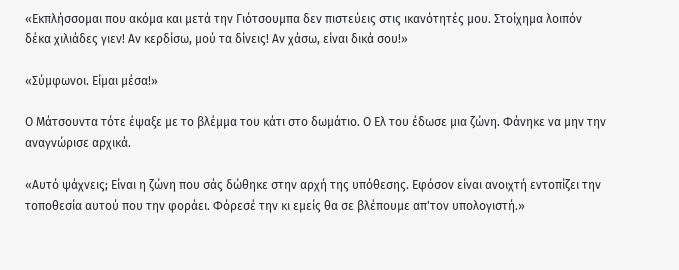«Εκπλήσσομαι που ακόμα και μετά την Γιότσουμπα δεν πιστεύεις στις ικανότητές μου. Στοίχημα λοιπόν δέκα χιλιάδες γιεν! Αν κερδίσω, μού τα δίνεις! Αν χάσω, είναι δικά σου!»

«Σύμφωνοι. Είμαι μέσα!»

Ο Μάτσουντα τότε έψαξε με το βλέμμα του κάτι στο δωμάτιο. Ο Ελ του έδωσε μια ζώνη. Φάνηκε να μην την αναγνώρισε αρχικά.

«Αυτό ψάχνεις; Είναι η ζώνη που σάς δώθηκε στην αρχή της υπόθεσης. Εφόσον είναι ανοιχτή εντοπίζει την τοποθεσία αυτού που την φοράει. Φόρεσέ την κι εμείς θα σε βλέπουμε απ'τον υπολογιστή.»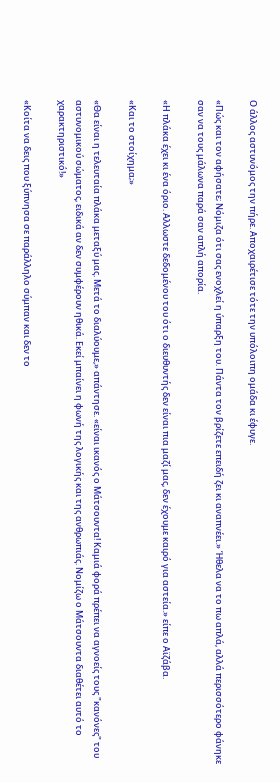Ο άλλος αστυνόμος την πήρε. Αποχαιρέτισε τότε την υπόλοιπη ομάδα κι έφυγε.

«Πώς και τον αφήσατε; Νόμιζα ότι σας ενοχλεί η ύπαρξη του. Πάντα τον βρίζετε επειδή ζει κι αναπνέει.» Ήθελα να το πω απλά, αλλά περισσότερο φάνηκε σαν να τους μάλωνα παρά σαν απλή απορία.

«Η πλάκα έχει κι ένα όριο. Αλλωστε δεδομένου του ότι ο διευθυντής δεν είναι πια μαζί μας, δεν έχουμε καιρό για αστεία.» είπε ο Αϊζάβα.

«Και το στοίχημα;»

«Θα είναι η τελευταία πλάκα μεταξύ μας. Μετά το διαλύουμε,» απάντησε. «είναι ικανός ο Μάτσουντα! Καμιά φορά πρέπει να αγνοείς τους "κανόνες" του αστυνομικού σώματος, ειδικά αν δεν συμφέρουν ηθικά. Εκεί μπαίνει η φωνή της λογικής και της ανθρωπιάς. Νομίζω ο Μάτσουντα διαθέτει αυτό το χαρακτηριστικό!»

«Κοίτα να δεις που ξύπνησα σε παράλληλο σύμπαν και δεν το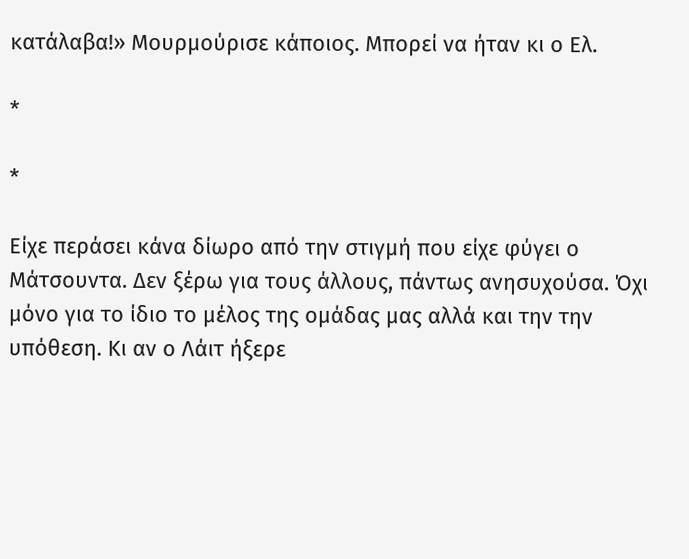κατάλαβα!» Μουρμούρισε κάποιος. Μπορεί να ήταν κι ο Ελ.

*

*

Είχε περάσει κάνα δίωρο από την στιγμή που είχε φύγει ο Μάτσουντα. Δεν ξέρω για τους άλλους, πάντως ανησυχούσα. Όχι μόνο για το ίδιο το μέλος της ομάδας μας αλλά και την την υπόθεση. Κι αν ο Λάιτ ήξερε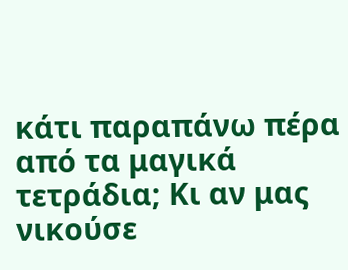κάτι παραπάνω πέρα από τα μαγικά τετράδια; Κι αν μας νικούσε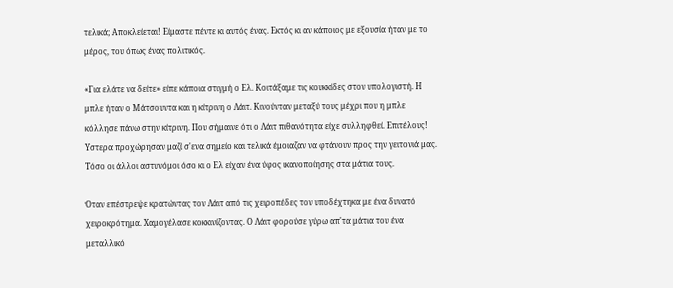τελικά; Αποκλείεται! Είμαστε πέντε κι αυτός ένας. Εκτός κι αν κάποιος με εξουσία ήταν με το μέρος, του όπως ένας πολιτικός.

«Για ελάτε να δείτε» είπε κάποια στιγμή ο Ελ. Κοιτάξαμε τις κουκκίδες στον υπολογιστή. Η μπλε ήταν ο Μάτσουντα και η κίτρινη ο Λάιτ. Κινούνταν μεταξύ τους μέχρι που η μπλε κόλλησε πάνω στην κίτρινη. Που σήμαινε ότι ο Λάιτ πιθανότητα είχε συλληφθεί. Επιτέλους! Υστερα προχώρησαν μαζί σ'ενα σημείο και τελικά έμοιαζαν να φτάνουν προς την γειτονιά μας. Τόσο οι άλλοι αστυνόμοι όσο κι ο Ελ είχαν ένα ύφος ικανοποίησης στα μάτια τους.

Όταν επέστρεψε κρατώντας τον Λάιτ από τις χειροπέδες τον υποδέχτηκα με ένα δυνατό χειροκρότημα. Χαμογέλασε κοκκινίζοντας. Ο Λάιτ φορούσε γύρω απ'τα μάτια του ένα μεταλλικό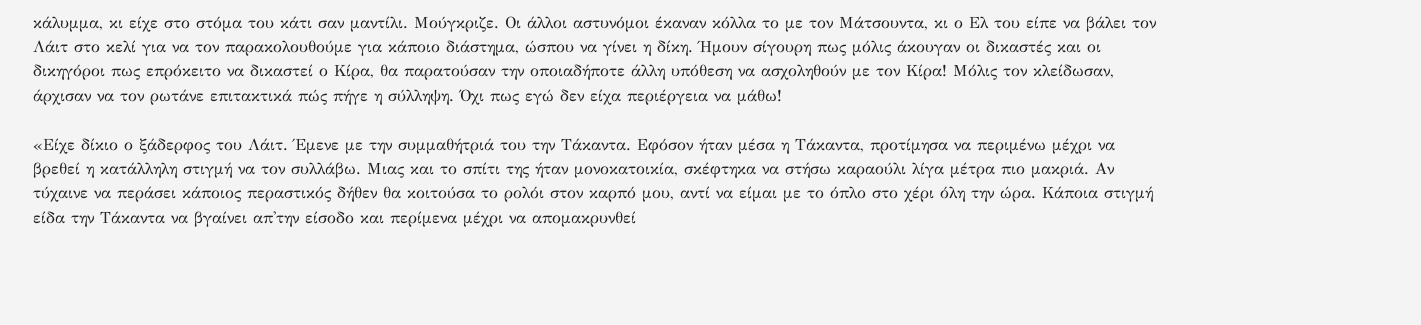κάλυμμα, κι είχε στο στόμα του κάτι σαν μαντίλι. Μούγκριζε. Οι άλλοι αστυνόμοι έκαναν κόλλα το με τον Μάτσουντα, κι ο Ελ του είπε να βάλει τον Λάιτ στο κελί για να τον παρακολουθούμε για κάποιο διάστημα, ώσπου να γίνει η δίκη. Ήμουν σίγουρη πως μόλις άκουγαν οι δικαστές και οι δικηγόροι πως επρόκειτο να δικαστεί ο Κίρα, θα παρατούσαν την οποιαδήποτε άλλη υπόθεση να ασχοληθούν με τον Κίρα! Μόλις τον κλείδωσαν, άρχισαν να τον ρωτάνε επιτακτικά πώς πήγε η σύλληψη. Όχι πως εγώ δεν είχα περιέργεια να μάθω!

«Είχε δίκιο ο ξάδερφος του Λάιτ. Έμενε με την συμμαθήτριά του την Τάκαντα. Εφόσον ήταν μέσα η Τάκαντα, προτίμησα να περιμένω μέχρι να βρεθεί η κατάλληλη στιγμή να τον συλλάβω. Μιας και το σπίτι της ήταν μονοκατοικία, σκέφτηκα να στήσω καραούλι λίγα μέτρα πιο μακριά. Αν τύχαινε να περάσει κάποιος περαστικός δήθεν θα κοιτούσα το ρολόι στον καρπό μου, αντί να είμαι με το όπλο στο χέρι όλη την ώρα. Κάποια στιγμή είδα την Τάκαντα να βγαίνει απ'την είσοδο και περίμενα μέχρι να απομακρυνθεί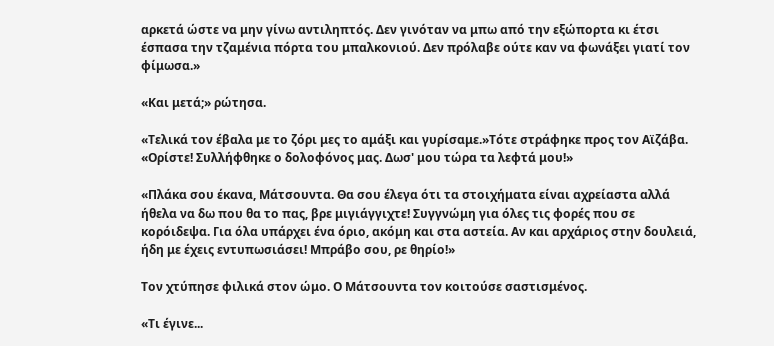αρκετά ώστε να μην γίνω αντιληπτός. Δεν γινόταν να μπω από την εξώπορτα κι έτσι έσπασα την τζαμένια πόρτα του μπαλκονιού. Δεν πρόλαβε ούτε καν να φωνάξει γιατί τον φίμωσα.»

«Και μετά;» ρώτησα.

«Τελικά τον έβαλα με το ζόρι μες το αμάξι και γυρίσαμε.»Τότε στράφηκε προς τον Αϊζάβα. «Ορίστε! Συλλήφθηκε ο δολοφόνος μας. Δωσ' μου τώρα τα λεφτά μου!»

«Πλάκα σου έκανα, Μάτσουντα. Θα σου έλεγα ότι τα στοιχήματα είναι αχρείαστα αλλά ήθελα να δω που θα το πας, βρε μιγιάγγιχτε! Συγγνώμη για όλες τις φορές που σε κορόιδεψα. Για όλα υπάρχει ένα όριο, ακόμη και στα αστεία. Αν και αρχάριος στην δουλειά, ήδη με έχεις εντυπωσιάσει! Μπράβο σου, ρε θηρίο!»

Τον χτύπησε φιλικά στον ώμο. Ο Μάτσουντα τον κοιτούσε σαστισμένος.

«Τι έγινε...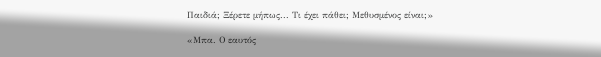Παιδιά; Ξέρετε μήπως... Τι έχει πάθει; Μεθυσμένος είναι;»

«Μπα. Ο εαυτός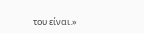του είναι.»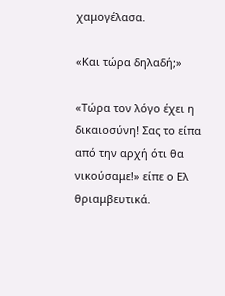χαμογέλασα.

«Και τώρα δηλαδή;»

«Τώρα τον λόγο έχει η δικαιοσύνη! Σας το είπα από την αρχή ότι θα νικούσαμε!» είπε ο Ελ θριαμβευτικά.